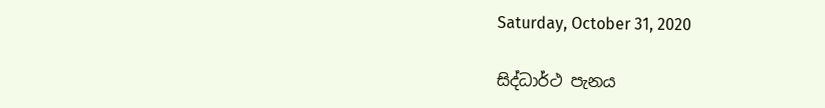Saturday, October 31, 2020

සිද්ධාර්ථ පැනය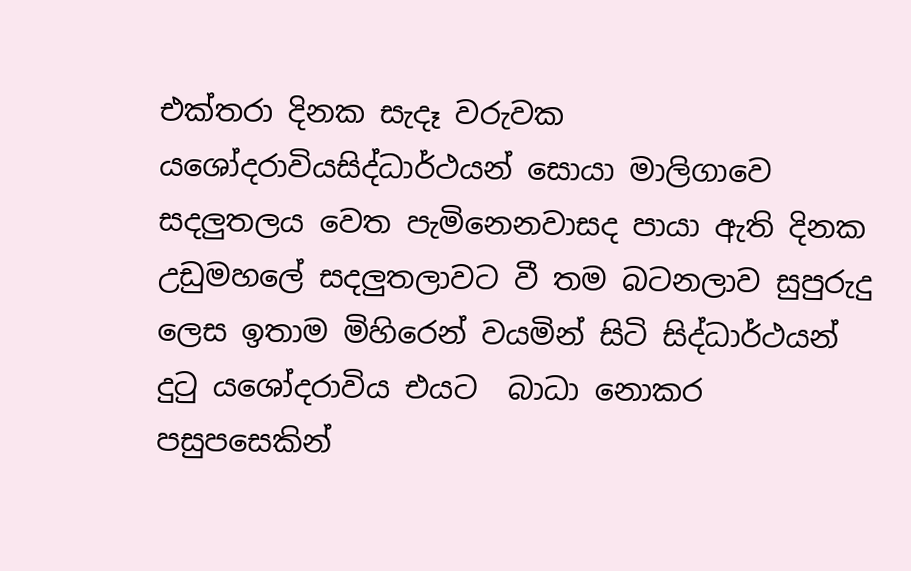එක්තරා දිනක සැදෑ වරුවක යශෝදරාවියසිද්ධාර්ථයන් සොයා මාලිගාවෙ සදලුතලය වෙත පැමිනෙනවාසද පායා ඇති දිනක  උඩුමහලේ සදලුතලාවට වී තම බටනලාව සුපුරුදු ලෙස ඉතාම මිහිරෙන් වයමින් සිටි සිද්ධාර්ථයන් දුටු යශෝදරාවිය එයට  බාධා නොකර පසුපසෙකින්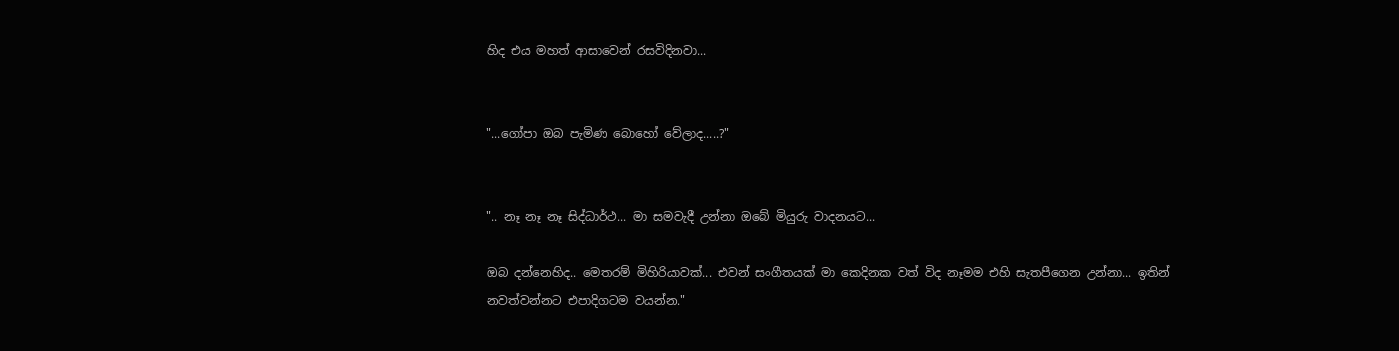හිද එය මහත් ආසාවෙන් රසවිදිනවා...


"...ගෝපා ඔබ පැමිණ බොහෝ වේලාද.....?"


".. නෑ නෑ නෑ සිද්ධාර්ථ... මා සමවැදී උන්නා ඔබේ මියුරු වාදනයට...

ඔබ දන්නෙහිද.. මෙතරම් මිහිරියාවක්... එවන් සංගීතයක් මා කෙදිනක වත් විද නෑමම එහි සැතපීගෙන උන්නා... ඉතින් නවත්වන්නට එපාදිගටම වයන්න."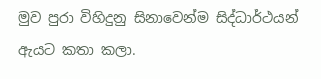මුව පුරා විහිදුනු සිනාවෙන්ම සිද්ධාර්ථයන් ඇයට කතා කලා.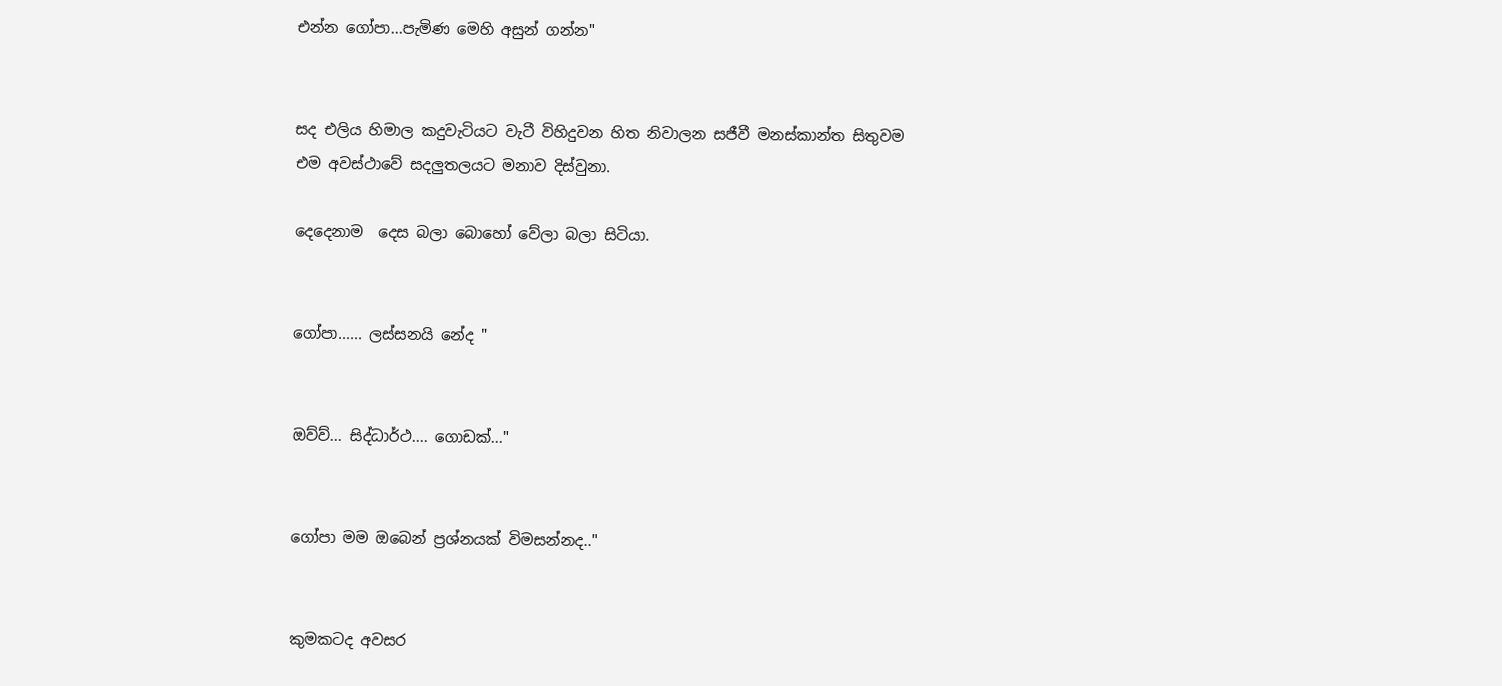එන්න ගෝපා...පැමිණ මෙහි අසුන් ගන්න"


සද එලිය හිමාල කදුවැටියට වැටී විහිදුවන හිත නිවාලන සජීවී මනස්කාන්ත සිතුවම එම අවස්ථාවේ සදලුතලයට මනාව දිස්වුනා.

දෙදෙනාම  දෙස බලා බොහෝ වේලා බලා සිටියා.


ගෝපා...... ලස්සනයි නේද "


ඔව්ව්... සිද්ධාර්ථ.... ගොඩක්..."


ගෝපා මම ඔබෙන් ප්‍රශ්නයක් විමසන්නද.."


කුමකටද අවසර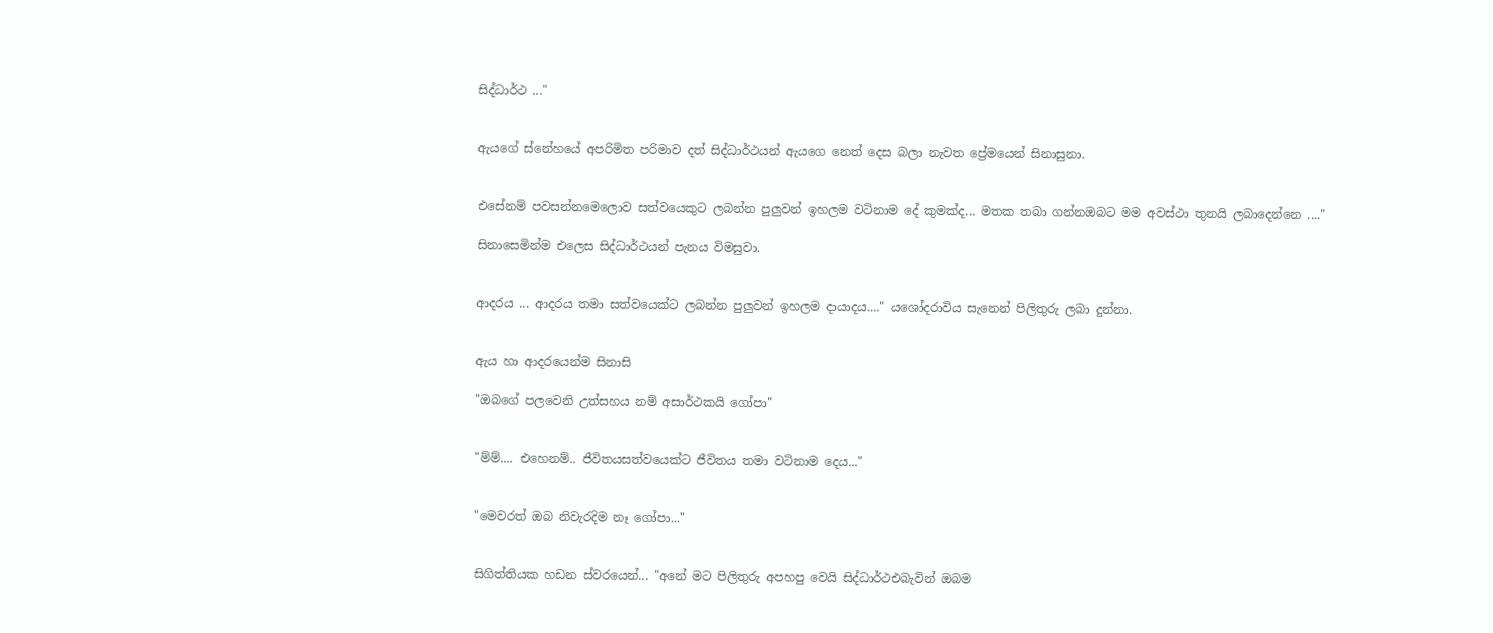සිද්ධාර්ථ ..."


ඇයගේ ස්නේහයේ අපරිමිත පරිමාව දත් සිද්ධාර්ථයන් ඇයගෙ නෙත් දෙස බලා නැවත ප්‍රේමයෙන් සිනාසුනා.


එසේනම් පවසන්නමෙලොව සත්වයෙකුට ලබන්න පුලුවන් ඉහලම වටිනාම දේ කුමක්ද... මතක තබා ගන්නඔබට මම අවස්ථා තුනයි ලබාදෙන්නෙ ...."

සිනාසෙමින්ම එලෙස සිද්ධාර්ථයන් පැනය විමසුවා.


ආදරය ... ආදරය තමා සත්වයෙක්ට ලබන්න පුලුවන් ඉහලම දායාදය...." යශෝදරාවිය සැනෙන් පිලිතුරු ලබා දුන්නා.


ඇය හා ආදරයෙන්ම සිනාසි

"ඔබගේ පලවෙනි උත්සහය නම් අසාර්ථකයි ගෝපා"


"ම්ම්.... එහෙනම්.. ජීවිතයසත්වයෙක්ට ජීවිතය තමා වටිනාම දෙය..."


"මෙවරත් ඔබ නිවැරදිම නෑ ගෝපා..."


සිගිත්තියක හඩන ස්වරයෙන්... "අනේ මට පිලිතුරු අපහපු වෙයි සිද්ධාර්ථඑබැවින් ඔබම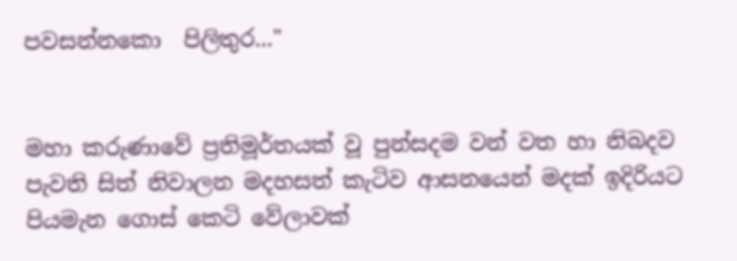පවසන්නකො  පිලිතුර..."


මහා කරුණාවේ ප්‍රතිමූර්තයක් වූ පුන්සදම වන් වත හා නිබදව පැවති සිත් නිවාලන මදහසත් කැටිව ආසනයෙන් මදක් ඉදිරියට පියමැන ගොස් කෙටි වේලාවක්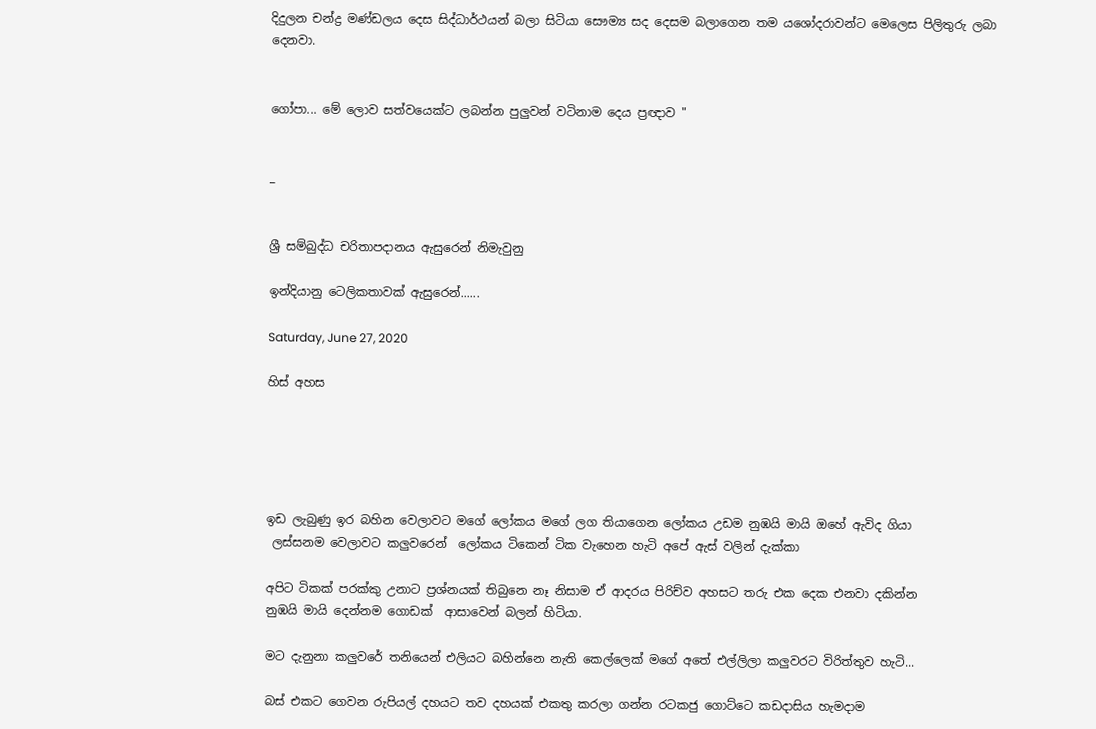දිදුලන චන්ද්‍ර මණ්ඩලය දෙස සිද්ධාර්ථයන් බලා සිටියා සෞම්‍ය සද දෙසම බලාගෙන තම යශෝදරාවන්ට මෙලෙස පිලිතුරු ලබා දෙනවා.


ගෝපා... මේ ලොව සත්වයෙක්ට ලබන්න පුලුවන් වටිනාම දෙය ප්‍රඥාව "


_


ශ්‍රී සම්බුද්ධ චරිතාපදානය ඇසුරෙන් නිමැවුනු

ඉන්දියානු ටෙලිකතාවක් ඇසුරෙන්......

Saturday, June 27, 2020

හිස් අහස





ඉඩ ලැබුණු ඉර බහින වෙලාවට මගේ ලෝකය මගේ ලග තියාගෙන ලෝකය උඩම නුඹයි මායි ඔහේ ඇවිද ගියා
 ලස්සනම වෙලාවට කලුවරෙන්  ලෝකය ටිකෙන් ටික වැහෙන හැටි අපේ ඇස් වලින් දැක්කා

අපිට ටිකක් පරක්කු උනාට ප්‍රශ්නයක් තිබුනෙ නෑ නිසාම ඒ ආදරය පිරිච්ව අහසට තරු එක දෙක එනවා දකින්න
නුඹයි මායි දෙන්නම ගොඩක්  ආසාවෙන් බලන් හිටියා.

මට දැනුනා කලුවරේ තනියෙන් එලියට බහින්නෙ නැති කෙල්ලෙක් මගේ අතේ එල්ලිලා කලුවරට විරිත්තුව හැටි...

බස් එකට ගෙවන රුපියල් දහයට තව දහයක් එකතු කරලා ගන්න රටකජු ගොට්ටෙ කඩදාසිය හැමදාම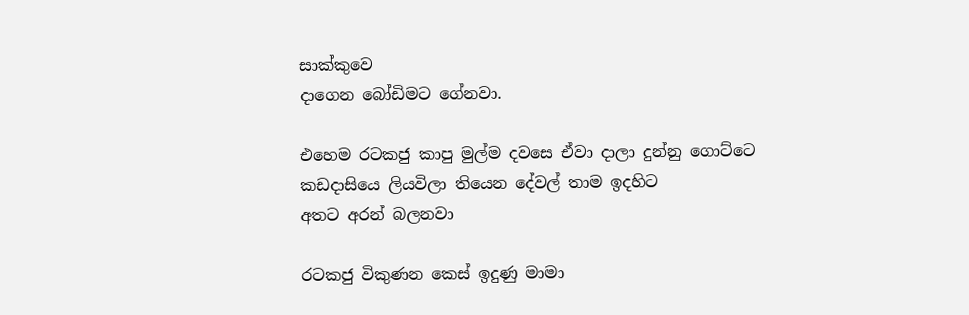සාක්කුවෙ
දාගෙන බෝඩිමට ගේනවා.

එහෙම රටකජු කාපු මුල්ම දවසෙ ඒවා දාලා දුන්නු ගොට්ටෙ කඩදාසියෙ ලියවිලා තියෙන දේවල් තාම ඉදහිට
අතට අරන් බලනවා

රටකජු විකුණන කෙස් ඉදුණු මාමා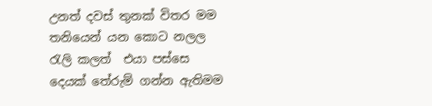උනත් දවස් තුනක් විතර මම තනියෙන් යන කොට නලල රැලි කලත්  එයා පස්සෙ දෙයක් තේරුම් ගන්න ඇතිමම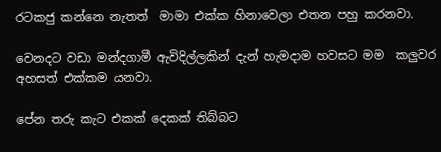රටකජු කන්නෙ නැතත්  මාමා එක්ක හිනාවෙලා එතන පහු කරනවා.

වෙනදට වඩා මන්දගාමී ඇවිදිල්ලකින් දැන් හැමදාම හවසට මම  කලුවර අහසත් එක්කම යනවා.

පේන තරු කැට එකක් දෙකක් තිබ්බට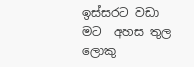ඉස්සරට වඩා මට  අහස තුල ලොකු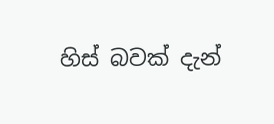හිස් බවක් දැන්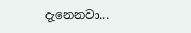දැනෙනවා...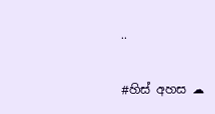..

#හිස් අහස ☁